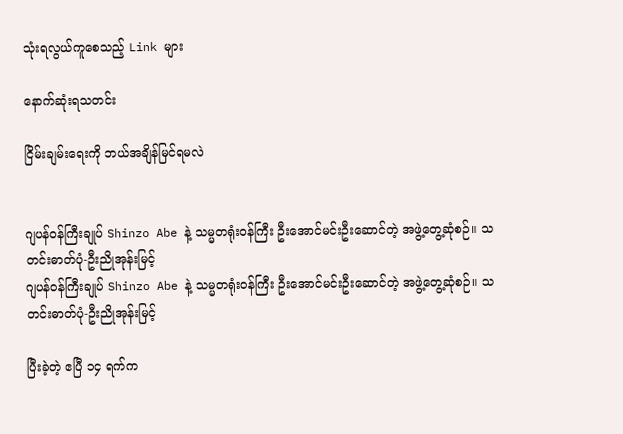သုံးရလွယ်ကူစေသည့် Link များ

နောက်ဆုံးရသတင်း

ငြိမ်းချမ်းရေးကို ဘယ်အချိန်မြင်ရမလဲ


ဂျပန်ဝန်ကြီးချုပ် Shinzo Abe နဲ့ သမ္မတရုံးဝန်ကြီး ဦးအောင်မင်းဦးဆောင်တဲ့ အဖွဲ့တွေ့ဆုံစဉ်။ သတင်းဓာတ်ပုံ-ဦးညိုအုန်းမြင့်
ဂျပန်ဝန်ကြီးချုပ် Shinzo Abe နဲ့ သမ္မတရုံးဝန်ကြီး ဦးအောင်မင်းဦးဆောင်တဲ့ အဖွဲ့တွေ့ဆုံစဉ်။ သတင်းဓာတ်ပုံ-ဦးညိုအုန်းမြင့်

ပြီးခဲ့တဲ့ ဧပြီ ၁၄ ရက်က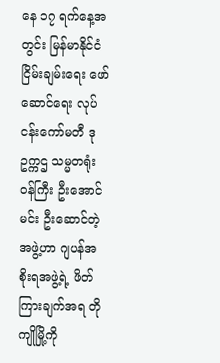နေ ၁၇ ရက်နေ့အတွင်း မြန်မာနိုင်ငံ ငြိမ်းချမ်းရေး ဖော်ဆောင်ရေး လုပ်ငန်းကော်မတီ ဒုဥက္ကဌ သမ္မတရုံးဝန်ကြီး ဦးအောင်မင်း ဦးဆောင်တဲ့ အဖွဲ့ဟာ ဂျပန်အစိုးရအဖွဲ့ရဲ့ ဖိတ်ကြားချက်အရ တိုကျိုမြို့ကို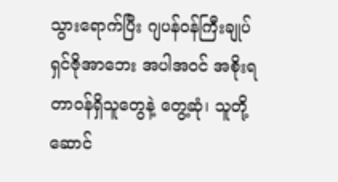သွားရောက်ပြီး ဂျပန်ဝန်ကြီးချုပ် ရှင်ဇိုအာဘေး အပါအဝင် အစိုးရတာဝန်ရှိသူတွေနဲ့ တွေ့ဆုံ၊ သူတို့ ဆောင်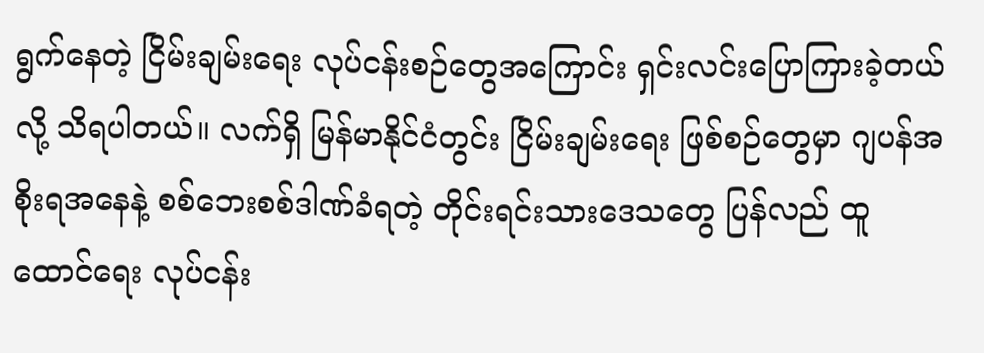ရွက်နေတဲ့ ငြိမ်းချမ်းရေး လုပ်ငန်းစဉ်တွေအကြောင်း ရှင်းလင်းပြောကြားခဲ့တယ်လို့ သိရပါတယ်။ လက်ရှိ မြန်မာနိုင်ငံတွင်း ငြိမ်းချမ်းရေး ဖြစ်စဉ်တွေမှာ ဂျပန်အစိုးရအနေနဲ့ စစ်ဘေးစစ်ဒါဏ်ခံရတဲ့ တိုင်းရင်းသားဒေသတွေ ပြန်လည် ထူထောင်ရေး လုပ်ငန်း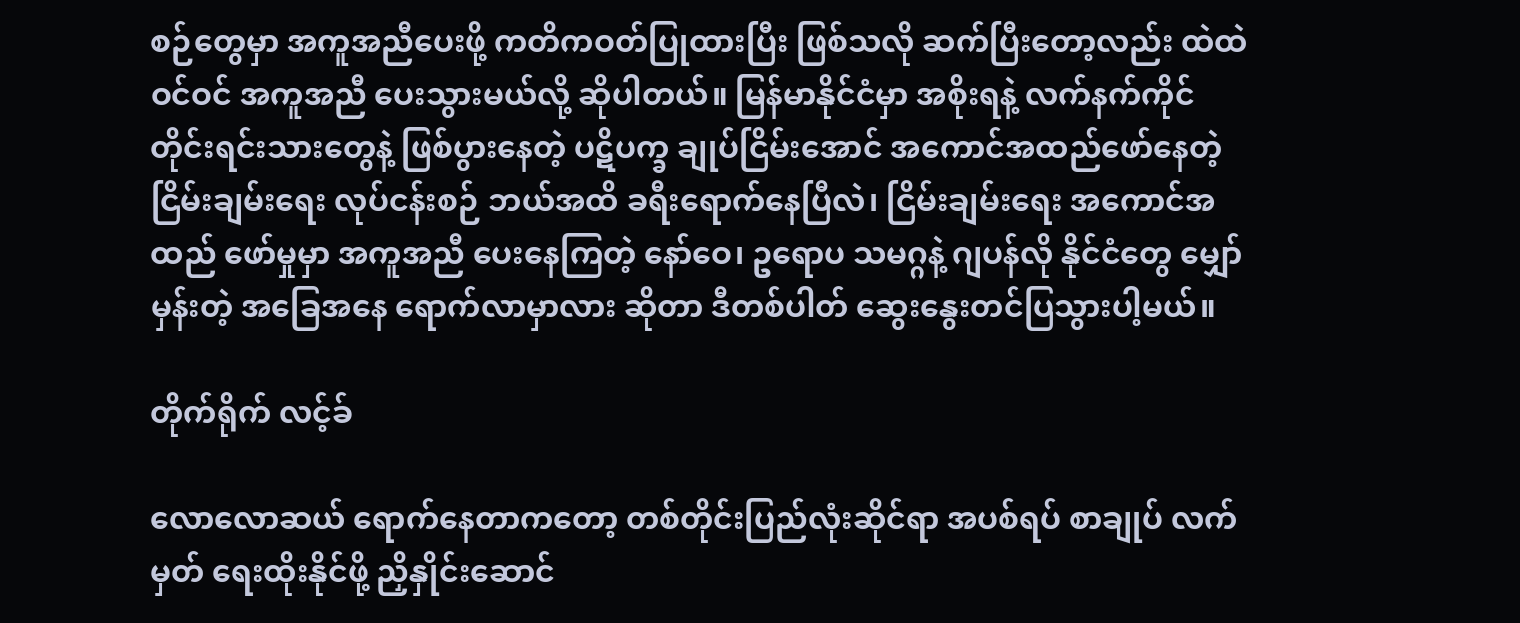စဉ်တွေမှာ အကူအညီပေးဖို့ ကတိကဝတ်ပြုထားပြီး ဖြစ်သလို ဆက်ပြီးတော့လည်း ထဲထဲဝင်ဝင် အကူအညီ ပေးသွားမယ်လို့ ဆိုပါတယ်။ မြန်မာနိုင်ငံမှာ အစိုးရနဲ့ လက်နက်ကိုင် တိုင်းရင်းသားတွေနဲ့ ဖြစ်ပွားနေတဲ့ ပဋိပက္ခ ချုပ်ငြိမ်းအောင် အကောင်အထည်ဖော်နေတဲ့ ငြိမ်းချမ်းရေး လုပ်ငန်းစဉ် ဘယ်အထိ ခရီးရောက်နေပြီလဲ၊ ငြိမ်းချမ်းရေး အကောင်အထည် ဖော်မှုမှာ အကူအညီ ပေးနေကြတဲ့ နော်ဝေ၊ ဥရောပ သမဂ္ဂနဲ့ ဂျပန်လို နိုင်ငံတွေ မျှော်မှန်းတဲ့ အခြေအနေ ရောက်လာမှာလား ဆိုတာ ဒီတစ်ပါတ် ဆွေးနွေးတင်ပြသွားပါ့မယ်။

တိုက်ရိုက် လင့်ခ်

လောလောဆယ် ရောက်နေတာကတော့ တစ်တိုင်းပြည်လုံးဆိုင်ရာ အပစ်ရပ် စာချုပ် လက်မှတ် ရေးထိုးနိုင်ဖို့ ညှိနှိုင်းဆောင်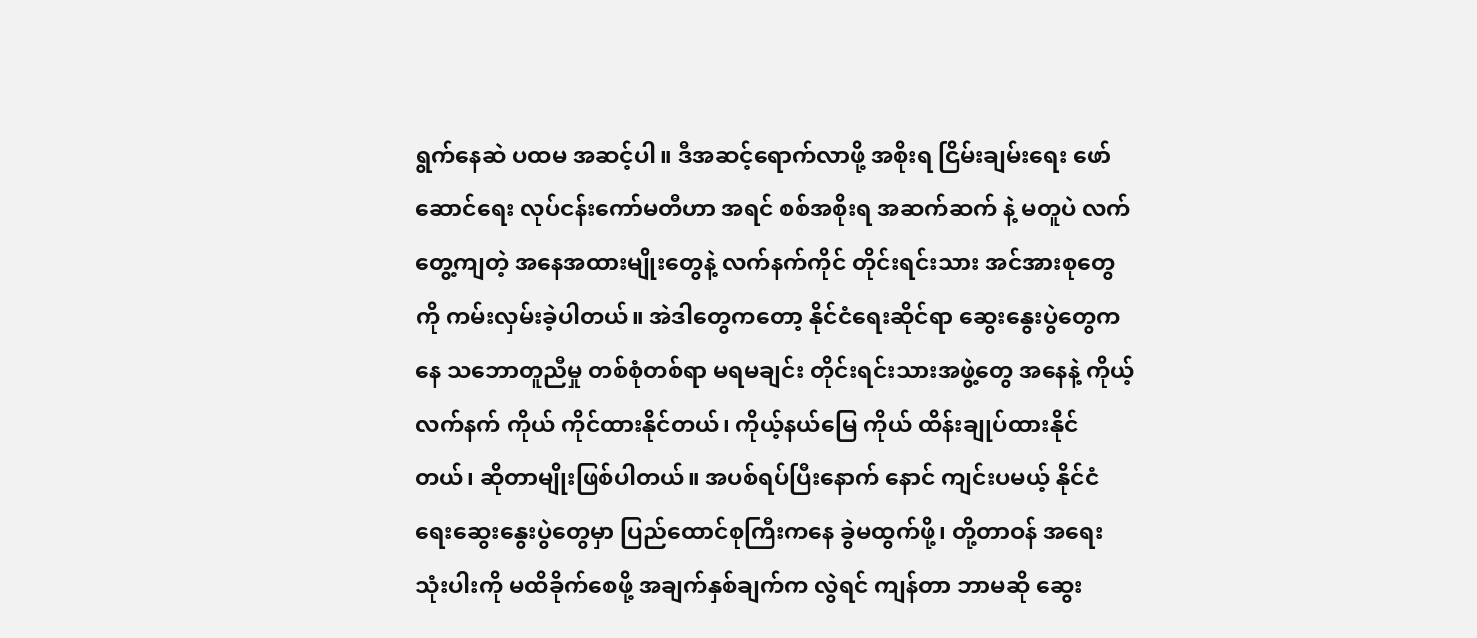ရွက်နေဆဲ ပထမ အဆင့်ပါ။ ဒီအဆင့်ရောက်လာဖို့ အစိုးရ ငြိမ်းချမ်းရေး ဖော်ဆောင်ရေး လုပ်ငန်းကော်မတီဟာ အရင် စစ်အစိုးရ အဆက်ဆက် နဲ့ မတူပဲ လက်တွေ့ကျတဲ့ အနေအထားမျိုးတွေနဲ့ လက်နက်ကိုင် တိုင်းရင်းသား အင်အားစုတွေကို ကမ်းလှမ်းခဲ့ပါတယ်။ အဲဒါတွေကတော့ နိုင်ငံရေးဆိုင်ရာ ဆွေးနွေးပွဲတွေကနေ သဘောတူညီမှု တစ်စုံတစ်ရာ မရမချင်း တိုင်းရင်းသားအဖွဲ့တွေ အနေနဲ့ ကိုယ့်လက်နက် ကိုယ် ကိုင်ထားနိုင်တယ်၊ ကိုယ့်နယ်မြေ ကိုယ် ထိန်းချုပ်ထားနိုင်တယ်၊ ဆိုတာမျိုးဖြစ်ပါတယ်။ အပစ်ရပ်ပြီးနောက် နောင် ကျင်းပမယ့် နိုင်ငံရေးဆွေးနွေးပွဲတွေမှာ ပြည်ထောင်စုကြီးကနေ ခွဲမထွက်ဖို့၊ တို့တာဝန် အရေးသုံးပါးကို မထိခိုက်စေဖို့ အချက်နှစ်ချက်က လွဲရင် ကျန်တာ ဘာမဆို ဆွေး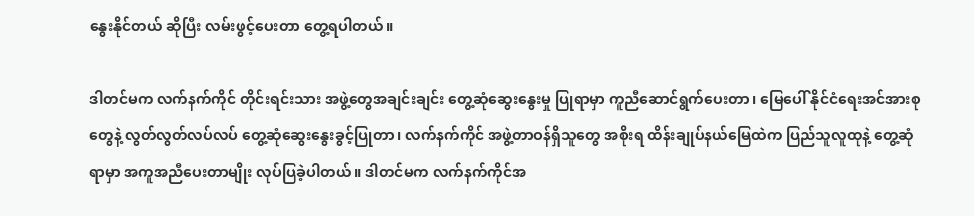နွေးနိုင်တယ် ဆိုပြီး လမ်းဖွင့်ပေးတာ တွေ့ရပါတယ်။

ဒါတင်မက လက်နက်ကိုင် တိုင်းရင်းသား အဖွဲ့တွေအချင်းချင်း တွေ့ဆုံဆွေးနွေးမှု ပြုရာမှာ ကူညီဆောင်ရွက်ပေးတာ၊ မြေပေါ် နိုင်ငံရေးအင်အားစုတွေနဲ့ လွတ်လွတ်လပ်လပ် တွေ့ဆုံဆွေးနွေးခွင့်ပြုတာ၊ လက်နက်ကိုင် အဖွဲ့တာဝန်ရှိသူတွေ အစိုးရ ထိန်းချုပ်နယ်မြေထဲက ပြည်သူလူထုနဲ့ တွေ့ဆုံရာမှာ အကူအညီပေးတာမျိုး လုပ်ပြခဲ့ပါတယ်။ ဒါတင်မက လက်နက်ကိုင်အ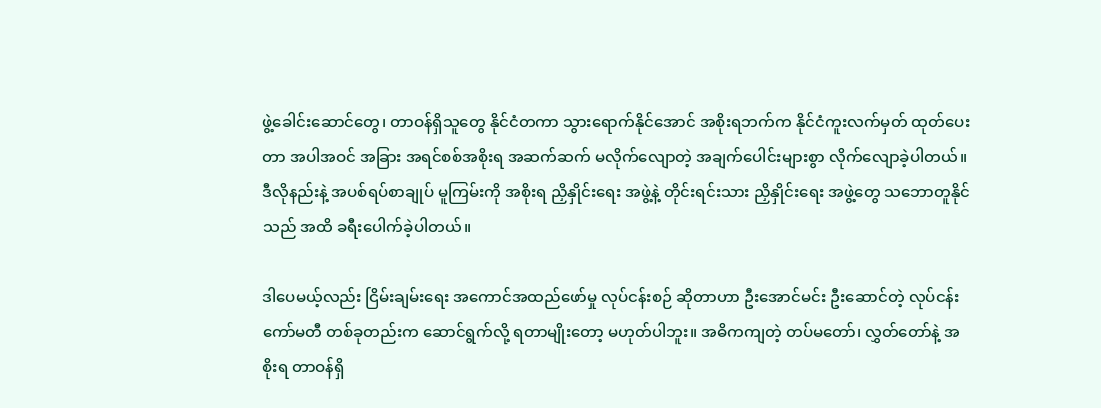ဖွဲ့ခေါင်းဆောင်တွေ၊ တာဝန်ရှိသူတွေ နိုင်ငံတကာ သွားရောက်နိုင်အောင် အစိုးရဘက်က နိုင်ငံကူးလက်မှတ် ထုတ်ပေးတာ အပါအဝင် အခြား အရင်စစ်အစိုးရ အဆက်ဆက် မလိုက်လျောတဲ့ အချက်ပေါင်းများစွာ လိုက်လျောခဲ့ပါတယ်။ ဒီလိုနည်းနဲ့ အပစ်ရပ်စာချုပ် မူကြမ်းကို အစိုးရ ညှိနှိုင်းရေး အဖွဲ့နဲ့ တိုင်းရင်းသား ညှိနှိုင်းရေး အဖွဲ့တွေ သဘောတူနိုင်သည် အထိ ခရီးပေါက်ခဲ့ပါတယ်။

ဒါပေမယ့်လည်း ငြိမ်းချမ်းရေး အကောင်အထည်ဖော်မှု လုပ်ငန်းစဉ် ဆိုတာဟာ ဦးအောင်မင်း ဦးဆောင်တဲ့ လုပ်ငန်းကော်မတီ တစ်ခုတည်းက ဆောင်ရွက်လို့ ရတာမျိုးတော့ မဟုတ်ပါဘူး။ အဓိကကျတဲ့ တပ်မတော်၊ လွှတ်တော်နဲ့ အစိုးရ တာဝန်ရှိ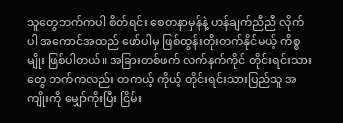သူတွေဘက်ကပါ စိတ်ရင်း စေတနာမှန်နဲ့ ဟန်ချက်ညီညီ လိုက်ပါ အကောင်အထည် ဖော်ပါမှ ဖြစ်ထွန်းတိုးတက်နိုင်မယ့် ကိစ္စမျိုး ဖြစ်ပါတယ်။ အခြားတစ်ဖက် လက်နက်ကိုင် တိုင်းရင်းသားတွေ ဘက်ကလည်း တကယ့် ကိုယ့် တိုင်းရင်းသားပြည်သူ အကျိုးကို မျှော်ကိုးပြီး ငြိမ်း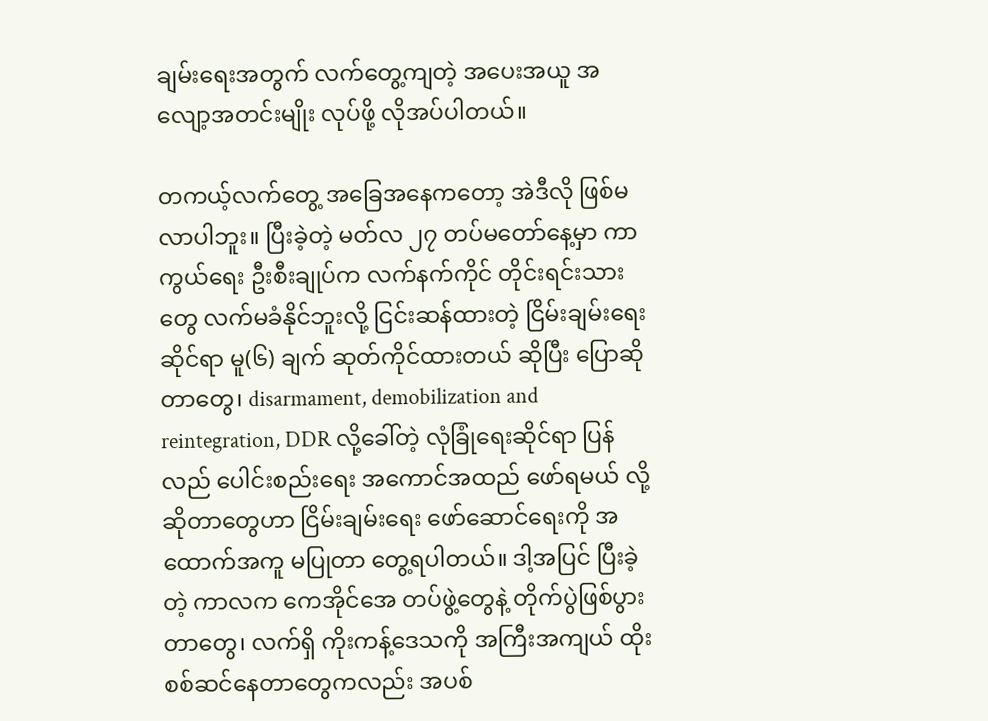ချမ်းရေးအတွက် လက်တွေ့ကျတဲ့ အပေးအယူ အလျော့အတင်းမျိုး လုပ်ဖို့ လိုအပ်ပါတယ်။

တကယ့်လက်တွေ့ အခြေအနေကတော့ အဲဒီလို ဖြစ်မလာပါဘူး။ ပြီးခဲ့တဲ့ မတ်လ ၂၇ တပ်မတော်နေ့မှာ ကာကွယ်ရေး ဦးစီးချုပ်က လက်နက်ကိုင် တိုင်းရင်းသားတွေ လက်မခံနိုင်ဘူးလို့ ငြင်းဆန်ထားတဲ့ ငြိမ်းချမ်းရေး ဆိုင်ရာ မူ(၆) ချက် ဆုတ်ကိုင်ထားတယ် ဆိုပြီး ပြောဆိုတာတွေ၊ disarmament, demobilization and reintegration, DDR လို့ခေါ်တဲ့ လုံခြုံရေးဆိုင်ရာ ပြန်လည် ပေါင်းစည်းရေး အကောင်အထည် ဖော်ရမယ် လို့ ဆိုတာတွေဟာ ငြိမ်းချမ်းရေး ဖော်ဆောင်ရေးကို အထောက်အကူ မပြုတာ တွေ့ရပါတယ်။ ဒါ့အပြင် ပြီးခဲ့တဲ့ ကာလက ကေအိုင်အေ တပ်ဖွဲ့တွေနဲ့ တိုက်ပွဲဖြစ်ပွားတာတွေ၊ လက်ရှိ ကိုးကန့်ဒေသကို အကြီးအကျယ် ထိုးစစ်ဆင်နေတာတွေကလည်း အပစ်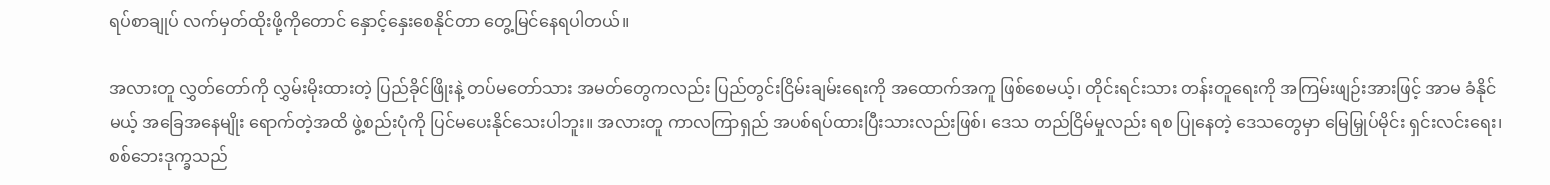ရပ်စာချုပ် လက်မှတ်ထိုးဖို့ကိုတောင် နှောင့်နှေးစေနိုင်တာ တွေ့မြင်နေရပါတယ်။

အလားတူ လွှတ်တော်ကို လွှမ်းမိုးထားတဲ့ ပြည်ခိုင်ဖြိုးနဲ့ တပ်မတော်သား အမတ်တွေကလည်း ပြည်တွင်းငြိမ်းချမ်းရေးကို အထောက်အကူ ဖြစ်စေမယ့်၊ တိုင်းရင်းသား တန်းတူရေးကို အကြမ်းဖျဉ်းအားဖြင့် အာမ ခံနိုင်မယ့် အခြေအနေမျိုး ရောက်တဲ့အထိ ဖွဲ့စည်းပုံကို ပြင်မပေးနိုင်သေးပါဘူး။ အလားတူ ကာလကြာရှည် အပစ်ရပ်ထားပြီးသားလည်းဖြစ်၊ ဒေသ တည်ငြိမ်မှုလည်း ရစ ပြုနေတဲ့ ဒေသတွေမှာ မြေမြှုပ်မိုင်း ရှင်းလင်းရေး၊ စစ်ဘေးဒုက္ခသည်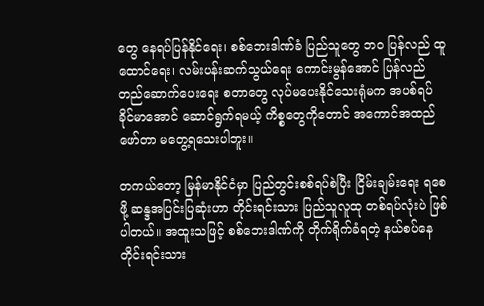တွေ နေရပ်ပြန်နိုင်ရေး၊ စစ်ဘေးဒါဏ်ခံ ပြည်သူတွေ ဘ၀ ပြန်လည် ထူထောင်ရေး၊ လမ်းပန်းဆက်သွယ်ရေး ကောင်းမွန်အောင် ပြန်လည် တည်ဆောက်ပေးရေး စတာတွေ လုပ်မပေးနိုင်သေးရုံမက အပစ်ရပ် ခိုင်မာအောင် ဆောင်ရွက်ရမယ့် ကိစ္စတွေကိုတောင် အကောင်အထည် ဖော်တာ မတွေ့ရသေးပါဘူး။

တကယ်တော့ မြန်မာနိုင်ငံမှာ ပြည်တွင်းစစ်ရပ်စဲပြီး ငြိမ်းချမ်းရေး ရစေဖို့ ဆန္ဒအပြင်းပြဆုံးဟာ တိုင်းရင်းသား ပြည်သူလူထု တစ်ရပ်လုံးပဲ ဖြစ်ပါတယ်။ အထူးသဖြင့် စစ်ဘေးဒါဏ်ကို တိုက်ရိုက်ခံရတဲ့ နယ်စပ်နေ တိုင်းရင်းသား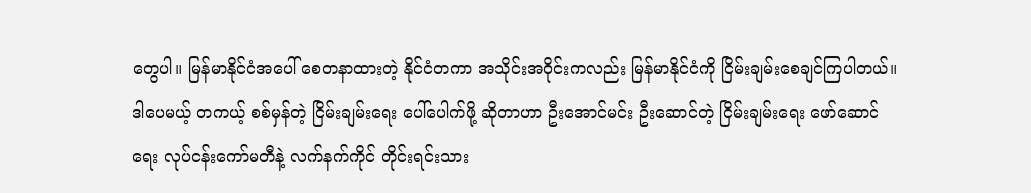တွေပါ။ မြန်မာနိုင်ငံအပေါ် စေတနာထားတဲ့ နိုင်ငံတကာ အသိုင်းအဝိုင်းကလည်း မြန်မာနိုင်ငံကို ငြိမ်းချမ်းစေချင်ကြပါတယ်။ ဒါပေမယ့် တကယ့် စစ်မှန်တဲ့ ငြိမ်းချမ်းရေး ပေါ်ပေါက်ဖို့ ဆိုတာဟာ ဦးအောင်မင်း ဦးဆောင်တဲ့ ငြိမ်းချမ်းရေး ဖော်ဆောင်ရေး လုပ်ငန်းကော်မတီနဲ့ လက်နက်ကိုင် တိုင်းရင်းသား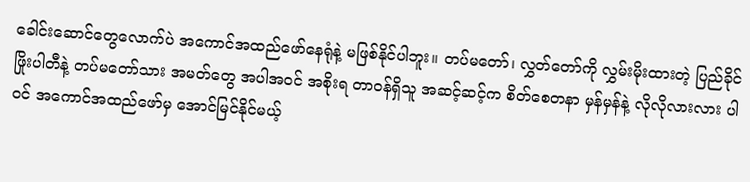ခေါင်းဆောင်တွေလောက်ပဲ အကောင်အထည်ဖော်နေရုံနဲ့ မဖြစ်နိုင်ပါဘူး။ တပ်မတော်၊ လွှတ်တော်ကို လွှမ်းမိုးထားတဲ့ ပြည်ခိုင်ဖြိုးပါတီနဲ့ တပ်မတော်သား အမတ်တွေ အပါအဝင် အစိုးရ တာဝန်ရှိသူ အဆင့်ဆင့်က စိတ်စေတနာ မှန်မှန်နဲ့ လိုလိုလားလား ပါဝင် အကောင်အထည်ဖော်မှ အောင်မြင်နိုင်မယ့်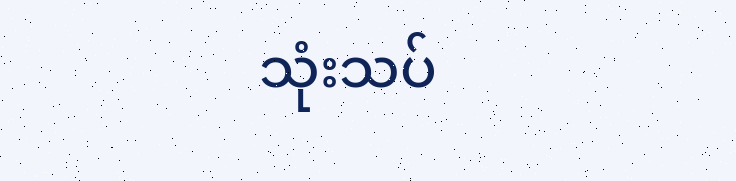သုံးသပ်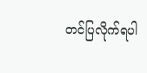တင်ပြလိုက်ရပါ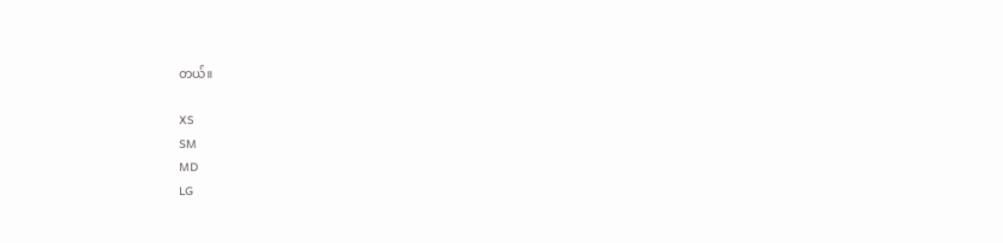တယ်။

XS
SM
MD
LG